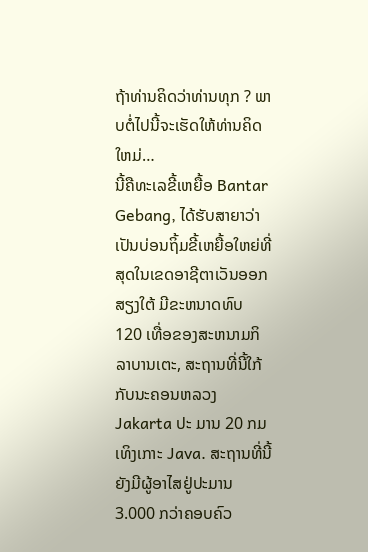ຖ້າທ່ານຄິດວ່າທ່ານທຸກ ? ພາບຕໍ່ໄປນີ້ຈະເຮັດໃຫ້ທ່ານຄິດໃຫມ່…
ນີ້ຄືທະເລຂີ້ເຫຍື້ອ Bantar Gebang, ໄດ້ຮັບສາຍາວ່າເປັນບ່ອນຖິ້ມຂີ້ເຫຍື້ອໃຫຍ່ທີ່ສຸດໃນເຂດອາຊີຕາເວັນອອກ ສຽງໃຕ້ ມີຂະຫນາດທົບ 120 ເທື່ອຂອງສະຫນາມກິລາບານເຕະ, ສະຖານທີ່ນີ້ໃກ້ກັບນະຄອນຫລວງ Jakarta ປະ ມານ 20 ກມ ເທິງເກາະ Java. ສະຖານທີ່ນີ້ຍັງມີຜູ້ອາໄສຢູ່ປະມານ 3.000 ກວ່າຄອບຄົວ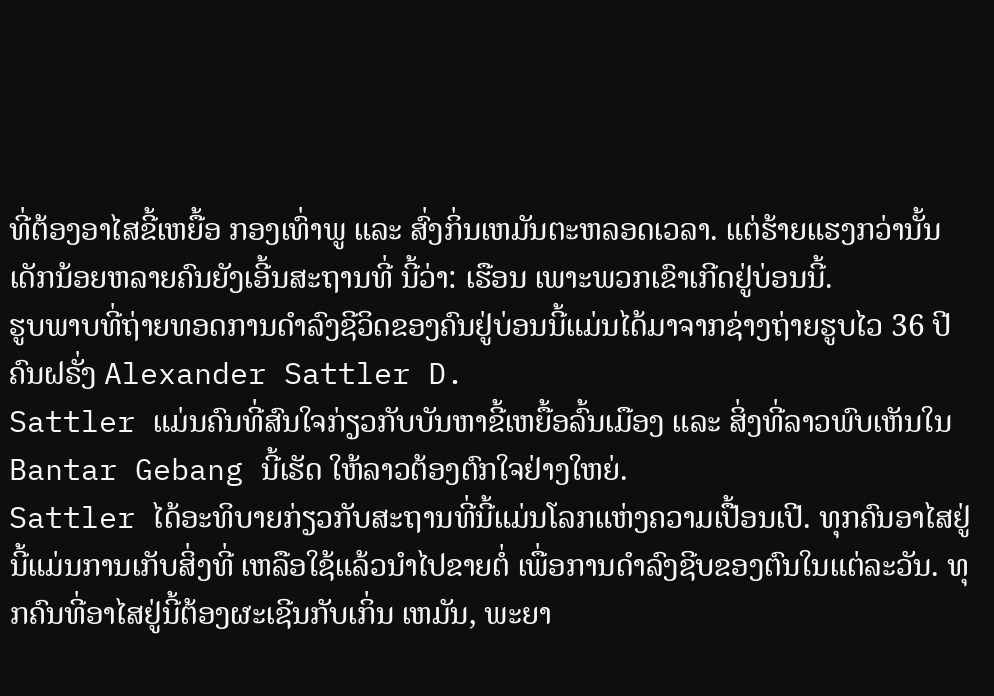ທີ່ຕ້ອງອາໄສຂີ້ເຫຍື້ອ ກອງເທົ່າພູ ແລະ ສົ່ງກິ່ນເຫມັນຕະຫລອດເວລາ. ແຕ່ຮ້າຍແຮງກວ່ານັ້ນເດັກນ້ອຍຫລາຍຄົນຍັງເອີ້ນສະຖານທີ່ ນີ້ວ່າ: ເຮືອນ ເພາະພວກເຂົາເກີດຢູ່ບ່ອນນີ້.
ຮູບພາບທີ່ຖ່າຍທອດການດຳລົງຊີວິດຂອງຄົນຢູ່ບ່ອນນີ້ແມ່ນໄດ້ມາຈາກຊ່າງຖ່າຍຮູບໄວ 36 ປີ ຄົນຝຣັ່ງ Alexander Sattler D.
Sattler ແມ່ນຄົນທີ່ສົນໃຈກ່ຽວກັບບັນຫາຂີ້ເຫຍື້ອລົ້ນເມືອງ ແລະ ສິ່ງທີ່ລາວພົບເຫັນໃນ Bantar Gebang ນີ້ເຮັດ ໃຫ້ລາວຕ້ອງຕົກໃຈຢ່າງໃຫຍ່.
Sattler ໄດ້ອະທິບາຍກ່ຽວກັບສະຖານທີ່ນີ້ແມ່ນໂລກແຫ່ງຄວາມເປື້ອນເປີ. ທຸກຄົນອາໄສຢູ່ນີ້ແມ່ນການເກັບສິ່ງທີ່ ເຫລືອໃຊ້ແລ້ວນຳໄປຂາຍຕໍ່ ເພື່ອການດຳລົງຊີບຂອງຕົນໃນແຕ່ລະວັນ. ທຸກຄົນທີ່ອາໄສຢູ່ນີ້ຕ້ອງຜະເຊີນກັບເກິ່ນ ເຫມັນ, ພະຍາ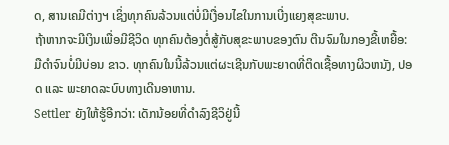ດ, ສານເຄມີຕ່າງຯ ເຊິ່ງທຸກຄົນລ້ວນແຕ່ບໍ່ມີເງື່ອນໄຂໃນການເບີ່ງແຍງສຸຂະພາບ.
ຖ້າຫາກຈະມີເງິນເພື່ອມີຊີວິດ ທຸກຄົນຕ້ອງຕໍ່ສູ້ກັບສຸຂະພາບຂອງຕົນ ຕີນຈົມໃນກອງຂີ້ເຫຍື້ອ: ມືດຳຈົນບໍ່ມີບ່ອນ ຂາວ. ທຸກຄົນໃນນີ້ລ້ວນແຕ່ຜະເຊີນກັບພະຍາດທີ່ຕິດເຊື້ອທາງຜິວຫນັງ, ປອດ ແລະ ພະຍາດລະບົບທາງເດີນອາຫານ.
Settler ຍັງໃຫ້ຮູ້ອີກວ່າ: ເດັກນ້ອຍທີ່ດຳລົງຊີວິຢູ່ນີ້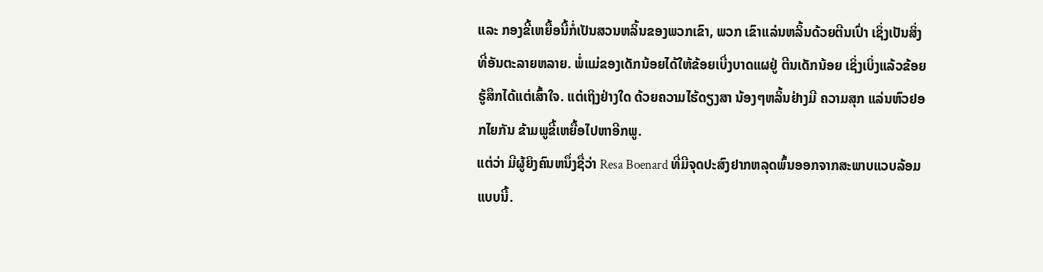ແລະ ກອງຂີ້ເຫຍື້ອນີ້ກໍ່ເປັນສວນຫລິ້ນຂອງພວກເຂົາ, ພວກ ເຂົາແລ່ນຫລິ້ນດ້ວຍຕີນເປົ່າ ເຊິ່ງເປັນສິ່ງທີ່ອັນຕະລາຍຫລາຍ. ພໍ່ແມ່ຂອງເດັກນ້ອຍໄດ້ໃຫ້ຂ້ອຍເບີ່ງບາດແຜຢູ່ ຕີນເດັກນ້ອຍ ເຊິ່ງເບິ່ງແລ້ວຂ້ອຍຮູ້ສຶກໄດ້ແຕ່ເສົ້າໃຈ. ແຕ່ເຖິງຢ່າງໃດ ດ້ວຍຄວາມໄຮ້ດຽງສາ ນ້ອງໆຫລິ້ນຢ່າງມີ ຄວາມສຸກ ແລ່ນຫົວຢອກໄຍກັນ ຂ້າມພູຂີ້ເຫຍື້ອໄປຫາອີກພູ.
ແຕ່ວ່າ ມີຜູ້ຍິງຄົນຫນຶ່ງຊື່ວ່າ Resa Boenard ທີ່ມີຈຸດປະສົງຢາກຫລຸດພົ້ນອອກຈາກສະພາບແວບລ້ອມແບບນີ້.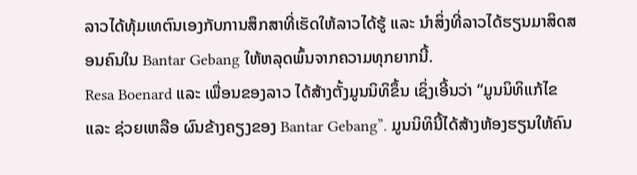ລາວໄດ້ທຸ້ມເທຕົນເອງກັບການສຶກສາທີ່ເຮັດໃຫ້ລາວໄດ້ຮູ້ ແລະ ນຳສິ່ງທີ່ລາວໄດ້ຮຽນມາສິດສອນຄົນໃນ Bantar Gebang ໃຫ້ຫລຸດພົ້ນຈາກຄວາມທຸກຍາກນີ້.
Resa Boenard ແລະ ເພື່ອນຂອງລາວ ໄດ້ສ້າງຕັ້ງມູນນິທິຂຶ້ນ ເຊິ່ງເອີ້ນວ່າ “ມູນນິທິແກ້ໄຂ ແລະ ຊ່ວຍເຫລືອ ຜົນຂ້າງຄຽງຂອງ Bantar Gebang”. ມູນນິທິນີ້ໄດ້ສ້າງຫ້ອງຮຽນໃຫ້ຄົນ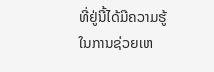ທີ່ຢູ່ນີ້ໄດ້ມີຄວາມຮູ້ໃນການຊ່ວຍເຫ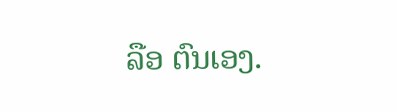ລືອ ຕົນເອງ.